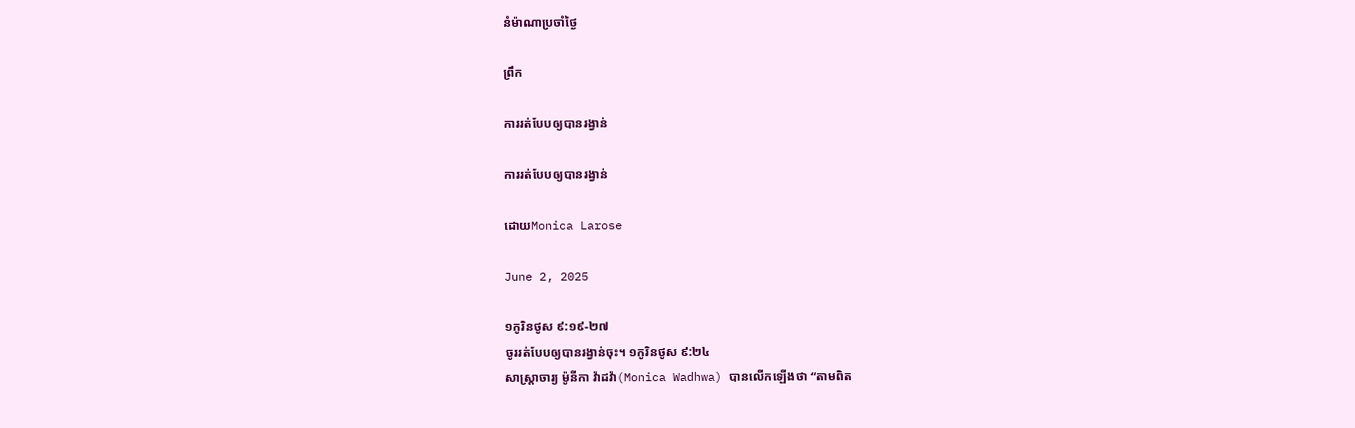នំម៉ាណាប្រចាំថ្ងៃ

ព្រឹក

ការរត់បែបឲ្យបានរង្វាន់

ការរត់បែបឲ្យបានរង្វាន់

ដោយMonica Larose

June 2, 2025

១កូរិនថូស ៩:១៩-២៧
ចូររត់បែបឲ្យបានរង្វាន់ចុះ។ ១កូរិនថូស ៩:២៤
សាស្ត្រាចារ្យ ម៉ូនីកា វ៉ាដវ៉ា(Monica Wadhwa) បានលើកឡើងថា “តាមពិត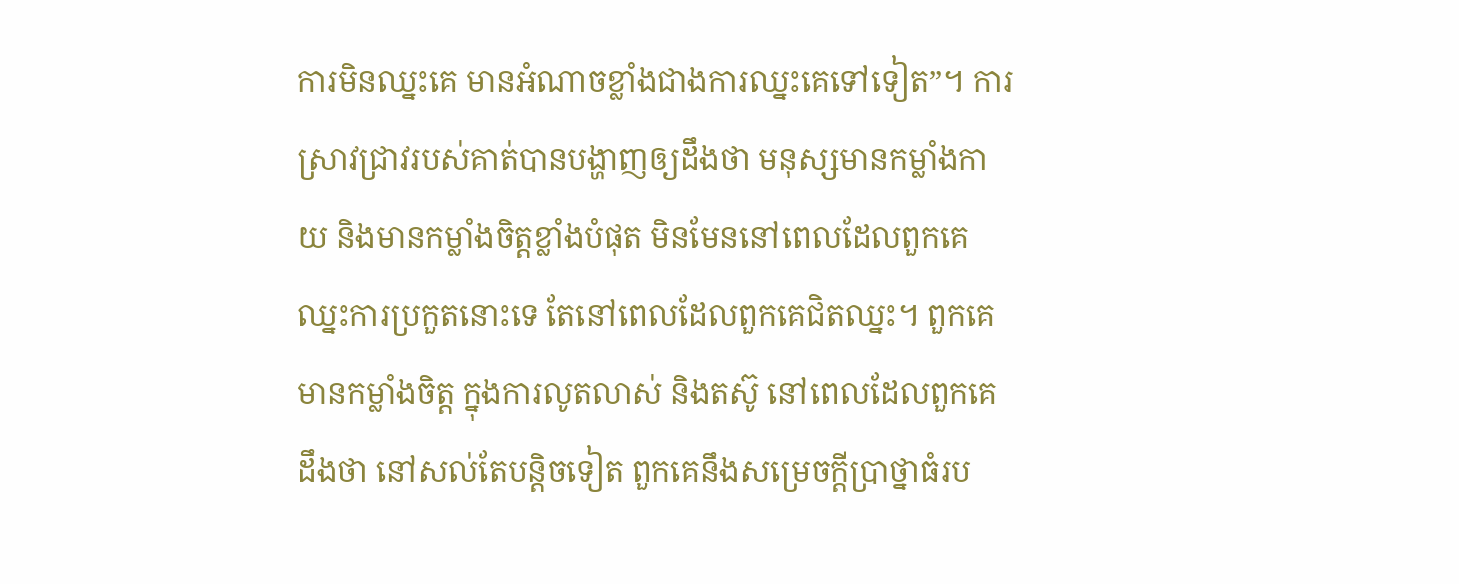ការមិនឈ្នះគេ មានអំណាចខ្លាំងជាងការឈ្នះគេទៅទៀត”។ ការស្រាវជ្រាវរបស់គាត់បានបង្ហាញឲ្យដឹងថា មនុស្សមានកម្លាំងកាយ និងមានកម្លាំងចិត្តខ្លាំងបំផុត មិនមែននៅពេលដែលពួកគេឈ្នះការប្រកួតនោះទេ តែនៅពេលដែលពួកគេជិតឈ្នះ។ ពួកគេមានកម្លាំងចិត្ត ក្នុងការលូតលាស់ និងតស៊ូ នៅពេលដែលពួកគេដឹងថា នៅសល់តែបន្តិចទៀត ពួកគេនឹងសម្រេចក្តីប្រាថ្នាធំរប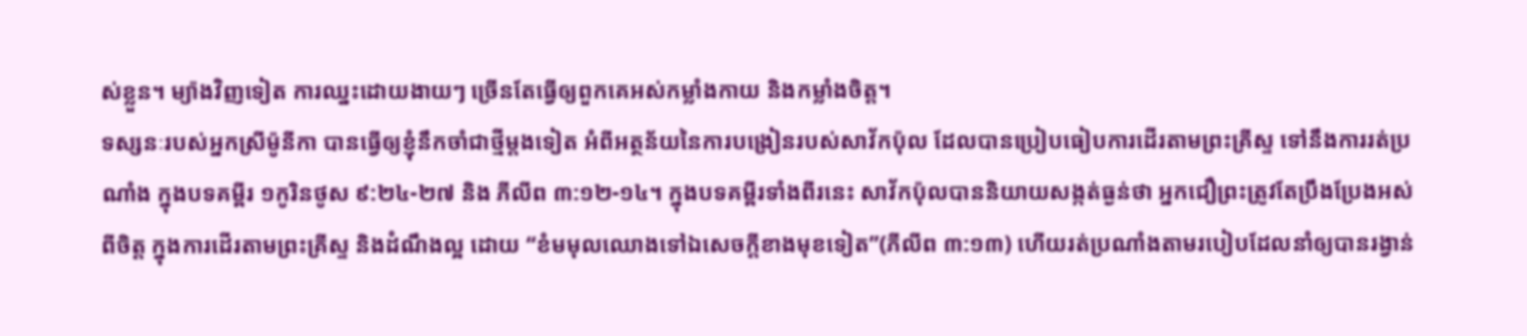ស់ខ្លួន។ ម្យ៉ាងវិញទៀត ការឈ្នះដោយងាយៗ ច្រើនតែធ្វើឲ្យពួកគេអស់កម្លាំងកាយ និងកម្លាំងចិត្ត។
ទស្សនៈរបស់អ្នកស្រីម៉ូនីកា បានធ្វើឲ្យខ្ញុំនឹកចាំជាថ្មីម្តងទៀត អំពីអត្ថន័យនៃការបង្រៀនរបស់សាវ័កប៉ុល ដែលបានប្រៀបធៀបការដើរតាមព្រះគ្រីស្ទ ទៅនឹងការរត់ប្រណាំង ក្នុងបទគម្ពីរ ១កូរិនថូស ៩:២៤-២៧ និង ភីលីព ៣:១២-១៤។ ក្នុងបទគម្ពីរទាំងពីរនេះ សាវ័កប៉ុលបាននិយាយសង្កត់ធ្ងន់ថា អ្នកជឿព្រះត្រូវតែប្រឹងប្រែងអស់ពីចិត្ត ក្នុងការដើរតាមព្រះគ្រីស្ទ និងដំណឹងល្អ ដោយ “ខំមមុលឈោងទៅឯសេចក្តីខាងមុខទៀត”(ភីលីព ៣:១៣) ហើយរត់ប្រណាំងតាមរបៀបដែលនាំឲ្យបានរង្វាន់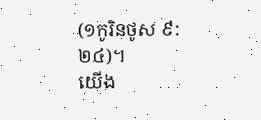(១កូរិនថូស ៩:២៤)។
យើង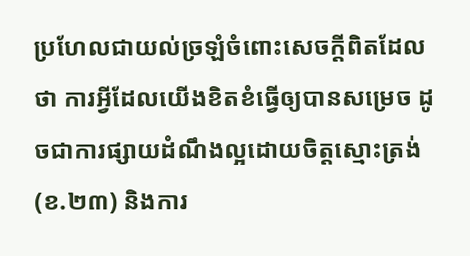ប្រហែលជាយល់ច្រឡំចំពោះសេចក្តីពិតដែលថា ការអ្វីដែលយើងខិតខំធ្វើឲ្យបានសម្រេច ដូចជាការផ្សាយដំណឹងល្អដោយចិត្តស្មោះត្រង់(ខ.២៣) និងការ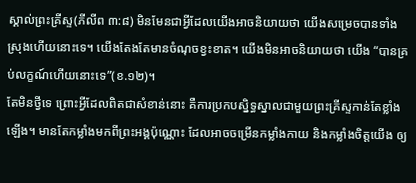ស្គាល់ព្រះគ្រីស្ទ(ភីលីព ៣:៨) មិនមែនជាអ្វីដែលយើងអាចនិយាយថា យើងសម្រេចបានទាំងស្រុងហើយនោះទេ។ យើងតែងតែមានចំណុចខ្វះខាត។ យើងមិនអាចនិយាយថា យើង “បានគ្រប់លក្ខណ៍ហើយនោះទេ”(ខ.១២)។
តែមិនថ្វីទេ ព្រោះអ្វីដែលពិតជាសំខាន់នោះ គឺការប្រកបស្និទ្ធស្នាលជាមួយព្រះគ្រីស្ទកាន់តែខ្លាំងឡើង។ មានតែកម្លាំងមកពីព្រះអង្គប៉ុណ្ណោះ ដែលអាចចម្រើនកម្លាំងកាយ និងកម្លាំងចិត្តយើង ឲ្យ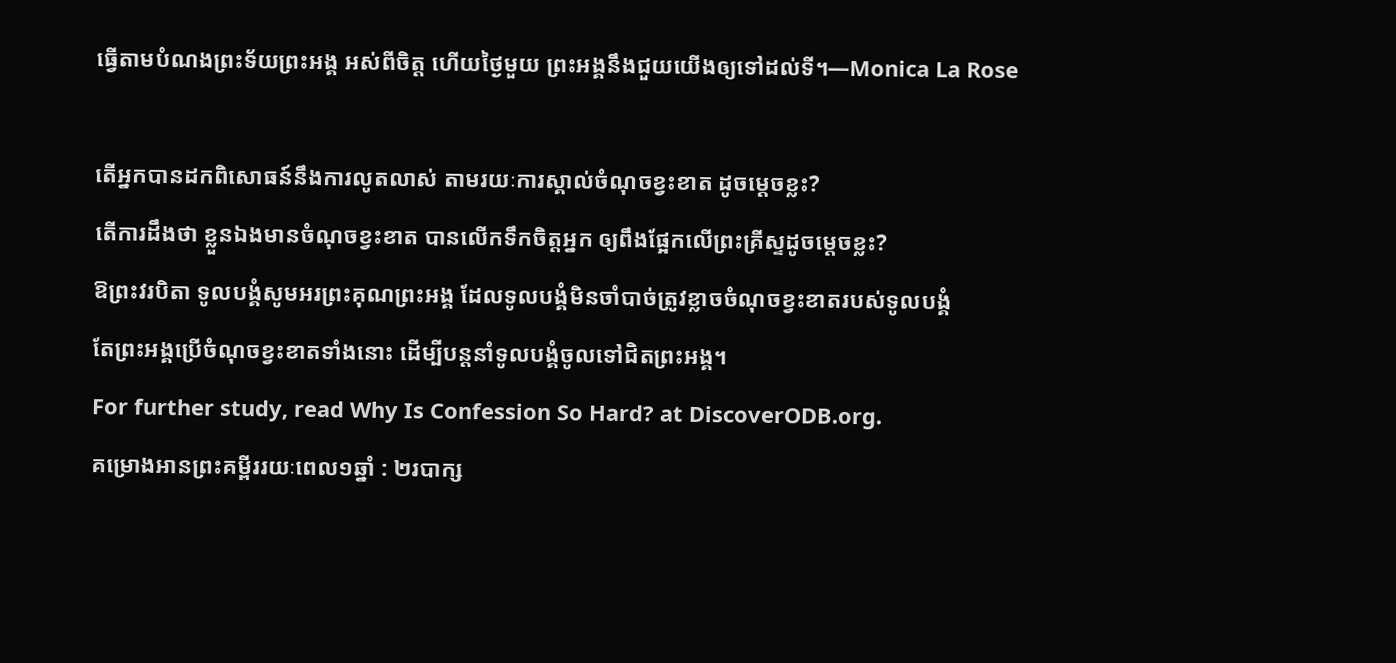ធ្វើតាមបំណងព្រះទ័យព្រះអង្គ អស់ពីចិត្ត ហើយថ្ងៃមួយ ព្រះអង្គនឹងជួយយើងឲ្យទៅដល់ទី។—Monica La Rose

តើអ្នកបានដកពិសោធន៍នឹងការលូតលាស់ តាមរយៈការស្គាល់ចំណុចខ្វះខាត ដូចម្តេចខ្លះ?
តើការដឹងថា ខ្លួនឯងមានចំណុចខ្វះខាត បានលើកទឹកចិត្តអ្នក ឲ្យពឹងផ្អែកលើព្រះគ្រីស្ទដូចម្តេចខ្លះ?
ឱព្រះវរបិតា ទូលបង្គំសូមអរព្រះគុណព្រះអង្គ ដែលទូលបង្គំមិនចាំបាច់ត្រូវខ្លាចចំណុចខ្វះខាតរបស់ទូលបង្គំ
តែព្រះអង្គប្រើចំណុចខ្វះខាតទាំងនោះ ដើម្បីបន្តនាំទូលបង្គំចូលទៅជិតព្រះអង្គ។
For further study, read Why Is Confession So Hard? at DiscoverODB.org.
គម្រោងអានព្រះគម្ពីររយៈពេល១ឆ្នាំ : ២របាក្ស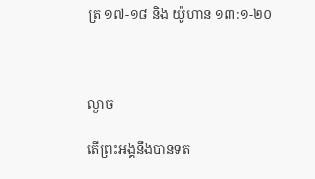ត្រ ១៧-១៨ និង យ៉ូហាន ១៣:១-២០



ល្ងាច

តើព្រះអង្គនឹងបានទត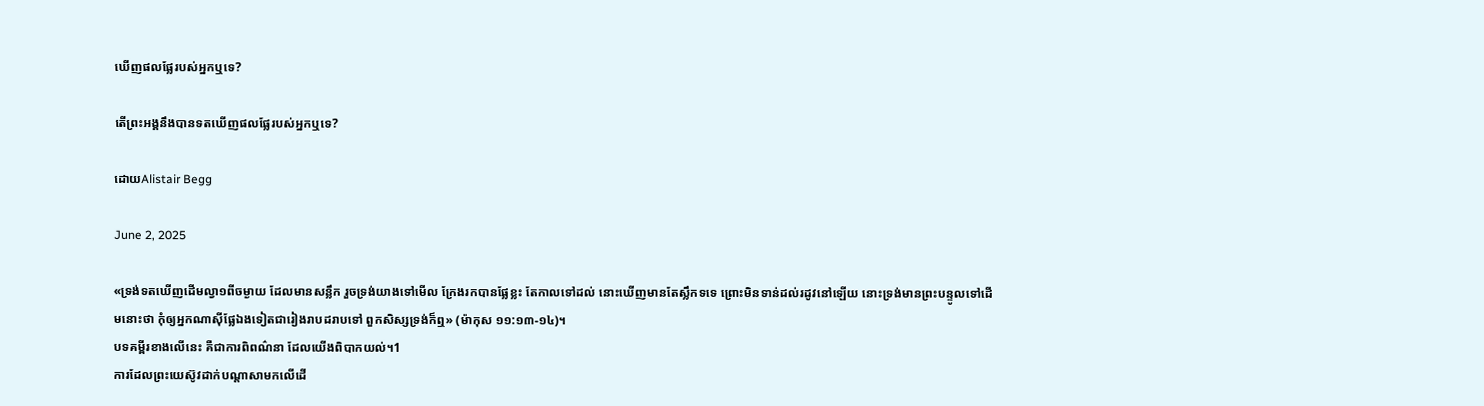ឃើញផលផ្លែរបស់អ្នកឬទេ?

តើព្រះអង្គនឹងបានទតឃើញផលផ្លែរបស់អ្នកឬទេ?

ដោយAlistair Begg

June 2, 2025

«ទ្រង់ទតឃើញដើមល្វា១ពីចម្ងាយ ដែលមានសន្លឹក រួចទ្រង់យាងទៅមើល ក្រែងរកបានផ្លែខ្លះ តែកាលទៅដល់ នោះឃើញមានតែស្លឹកទទេ ព្រោះមិនទាន់ដល់រដូវនៅឡើយ នោះទ្រង់មានព្រះបន្ទូលទៅដើមនោះថា កុំឲ្យអ្នកណាស៊ីផ្លែឯងទៀតជារៀងរាបដរាបទៅ ពួកសិស្សទ្រង់ក៏ឮ» (ម៉ាកុស ១១:១៣-១៤)។
បទគម្ពីរខាងលើនេះ គឺជាការពិពណ៌នា ដែលយើងពិបាកយល់។1
ការដែលព្រះយេស៊ូវដាក់បណ្ដាសាមកលើដើ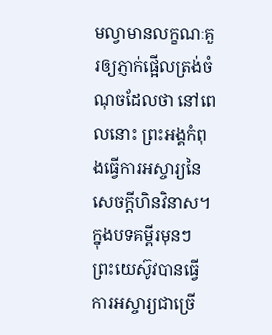មល្វាមានលក្ខណៈគួរឲ្យភ្ញាក់ផ្អើលត្រង់ចំណុចដែលថា នៅពេលនោះ ព្រះអង្គកំពុងធ្វើការអស្ចារ្យនៃសេចក្តីហិនវិនាស។ ក្នុងបទគម្ពីរមុនៗ ព្រះយេស៊ូវបានធ្វើការអស្ចារ្យជាច្រើ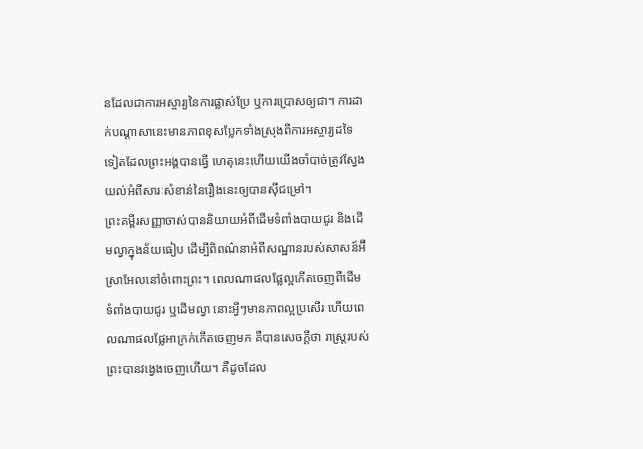នដែលជាការអស្ចារ្យនៃការផ្លាស់ប្រែ ឬការប្រោសឲ្យជា។ ការដាក់បណ្ដាសានេះមានភាពខុសប្លែកទាំងស្រុងពីការអស្ចារ្យដទៃទៀតដែលព្រះអង្គបានធ្វើ ហេតុនេះហើយយើងចាំបាច់ត្រូវស្វែងយល់អំពីសារៈសំខាន់នៃរឿងនេះឲ្យបានស៊ីជម្រៅ។
ព្រះគម្ពីរសញ្ញាចាស់បាននិយាយអំពីដើមទំពាំងបាយជូរ និងដើមល្វាក្នុងន័យធៀប ដើម្បីពិពណ៌នាអំពីសណ្ឋានរបស់សាសន៍អ៊‌ីស្រាអែលនៅចំពោះព្រះ។ ពេលណាផលផ្លែល្អកើតចេញពីដើមទំពាំងបាយជូរ ឬដើមល្វា នោះអ្វីៗមានភាពល្អប្រសើរ ហើយពេលណាផលផ្លែអាក្រក់កើតចេញមក គឺបានសេចក្តីថា រាស្ត្ររបស់ព្រះបានវង្វេងចេញហើយ។ គឺដូចដែល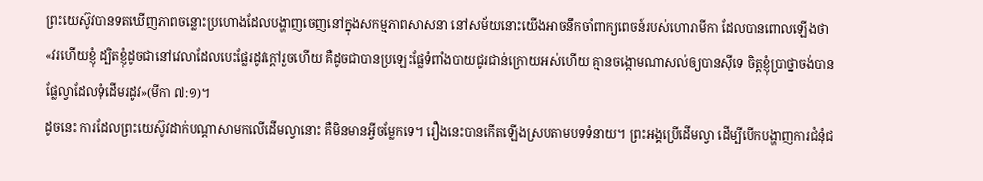ព្រះយេស៊ូវបានទតឃើញភាពចន្លោះប្រហោងដែលបង្ហាញចេញនៅក្នុងសកម្មភាពសាសនា នៅសម័យនោះយើងអាចនឹកចាំពាក្យពេចន៍របស់ហោរាមីកា ដែលបានពោលឡើងថា «វរហើយខ្ញុំ ដ្បិតខ្ញុំដូចជានៅវេលាដែលបេះផ្លែរដូវក្តៅរួចហើយ គឺដូចជាបានប្រឡេះផ្លែទំពាំងបាយជូរជាន់ក្រោយអស់ហើយ គ្មានចង្កោមណាសល់ឲ្យបានស៊ីទេ ចិត្តខ្ញុំប្រាថ្នាចង់បានផ្លែល្វាដែលទុំដើមរដូវ»(មីកា ៧:១)។
ដូចនេះ ការដែលព្រះយេស៊ូវដាក់បណ្ដាសាមកលើដើមល្វានោះ គឺមិនមានអ្វីចម្លែកទេ។ រឿងនេះបានកើតឡើងស្របតាមបទទំនាយ។ ព្រះអង្គប្រើដើមល្វា ដើម្បីបើកបង្ហាញការជំនុំជ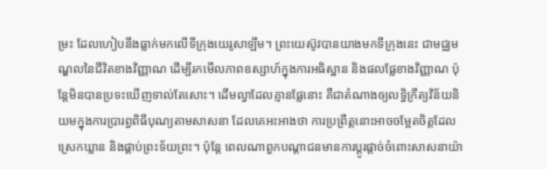ម្រះ ដែលហៀបនឹងធ្លាក់មកលើទីក្រុងយេរូសាឡឹម។ ព្រះយេស៊ូវបានយាងមកទីក្រុងនេះ ជាមជ្ឈមណ្ឌលនៃជីវិតខាងវិញ្ញាណ ដើម្បីរកមើលភាពឧស្សាហ៍ក្នុងការអធិស្ឋាន និងផលផ្លែខាងវិញ្ញាណ ប៉ុន្តែមិនបានប្រទះឃើញទាល់តែសោះ។ ដើមល្វាដែលគ្មានផ្លែនោះ គឺជាតំណាងឲ្យលទ្ធិក្រឹត្យវិន័យនិយមក្នុងការប្រារព្ធពិធីបុណ្យតាមសាសនា ដែលគេអះអាងថា ការប្រព្រឹត្តនោះអាចចម្អែតចិត្តដែលស្រេកឃ្លាន និងផ្គាប់ព្រះទ័យព្រះ។ ប៉ុន្តែ ពេលណាពួកបណ្តាជនមានការប្ដូរផ្តាច់ចំពោះសាសនាយ៉ា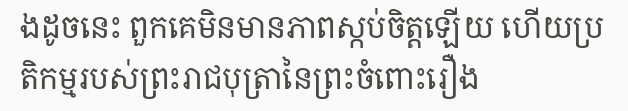ងដូចនេះ ពួកគេមិនមានភាពស្កប់ចិត្តឡើយ ហើយប្រតិកម្មរបស់ព្រះរាជបុត្រានៃព្រះចំពោះរឿង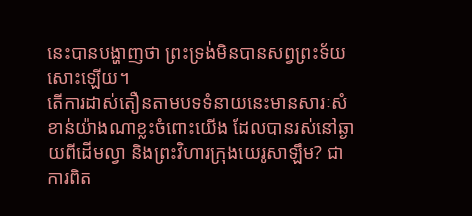នេះបានបង្ហាញថា ព្រះទ្រង់មិនបានសព្វព្រះទ័យសោះឡើយ។
តើការដាស់តឿនតាមបទទំនាយនេះមានសារៈសំខាន់យ៉ាងណាខ្លះចំពោះយើង ដែលបានរស់នៅឆ្ងាយពីដើមល្វា និងព្រះវិហារក្រុងយេរូសាឡឹម? ជាការពិត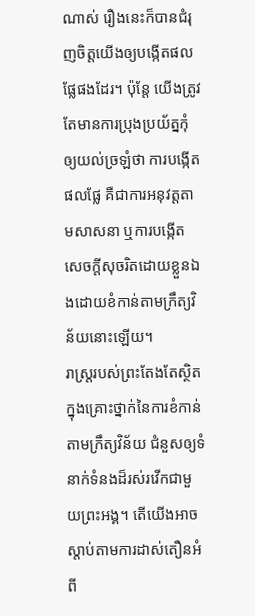ណាស់ រឿងនេះក៏បានជំរុញចិត្តយើងឲ្យបង្កើតផលផ្លែផងដែរ។ ប៉ុន្តែ យើងត្រូវតែមានការប្រុងប្រយ័ត្នកុំឲ្យយល់ច្រឡំថា ការបង្កើតផលផ្លែ គឺជាការអនុវត្តតាមសាសនា ឬការបង្កើតសេចក្តីសុចរិតដោយខ្លួនឯងដោយខំកាន់តាមក្រឹត្យវិន័យនោះឡើយ។
រាស្ត្ររបស់ព្រះតែងតែស្ថិតក្នុងគ្រោះថ្នាក់នៃការខំកាន់តាមក្រឹត្យវិន័យ ជំនួសឲ្យទំនាក់ទំនងដ៏រស់រវើកជាមួយព្រះអង្គ។ តើយើងអាចស្តាប់តាមការដាស់តឿនអំពី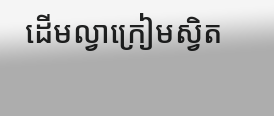ដើមល្វាក្រៀមស្វិត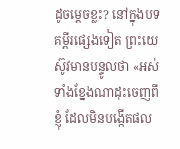ដូចម្ដេចខ្លះ? នៅក្នុងបទគម្ពីរផ្សេងទៀត ព្រះយេស៊ូវមានបន្ទូលថា «អស់ទាំងខ្នែងណាដុះចេញពីខ្ញុំ ដែលមិនបង្កើតផល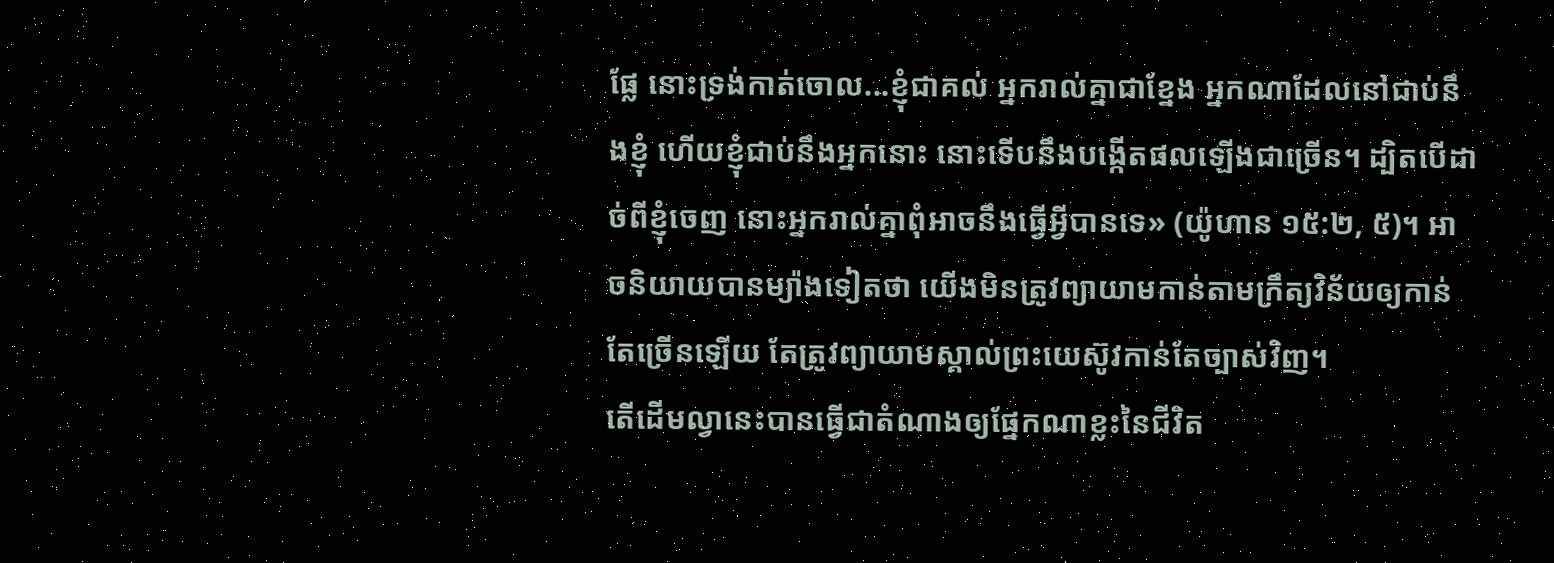ផ្លែ នោះទ្រង់កាត់ចោល...ខ្ញុំជាគល់ អ្នករាល់គ្នាជាខ្នែង អ្នកណាដែលនៅជាប់នឹងខ្ញុំ ហើយខ្ញុំជាប់នឹងអ្នកនោះ នោះទើបនឹងបង្កើតផលឡើងជាច្រើន។ ដ្បិតបើដាច់ពីខ្ញុំចេញ នោះអ្នករាល់គ្នាពុំអាចនឹងធ្វើអ្វីបានទេ» (យ៉ូហាន ១៥:២, ៥)។ អាចនិយាយបានម្យ៉ាងទៀតថា យើងមិនត្រូវព្យាយាមកាន់តាមក្រឹត្យវិន័យឲ្យកាន់តែច្រើនឡើយ តែត្រូវព្យាយាមស្គាល់ព្រះយេស៊ូវកាន់តែច្បាស់វិញ។
តើដើមល្វានេះបានធ្វើជាតំណាងឲ្យផ្នែកណាខ្លះនៃជីវិត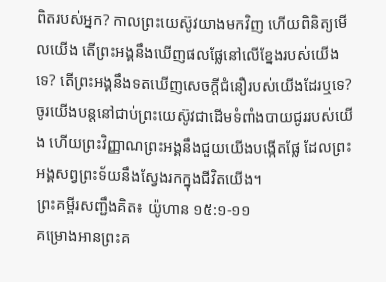ពិតរបស់អ្នក? កាលព្រះយេស៊ូវយាងមកវិញ ហើយពិនិត្យមើលយើង តើព្រះអង្គនឹងឃើញផលផ្លែនៅលើខ្នែងរបស់យើងទេ? តើព្រះអង្គនឹងទតឃើញសេចក្តីជំនឿរបស់យើងដែរឬទេ? ចូរយើងបន្តនៅជាប់ព្រះយេស៊ូវជាដើមទំពាំងបាយជូររបស់យើង ហើយព្រះវិញ្ញាណព្រះអង្គនឹងជួយយើងបង្កើតផ្លែ ដែលព្រះអង្គសព្វព្រះទ័យនឹងស្វែងរកក្នុងជីវិតយើង។
ព្រះគម្ពីរសញ្ជឹងគិត៖ យ៉ូហាន ១៥:១-១១
គម្រោងអានព្រះគ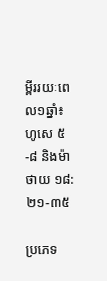ម្ពីររយៈពេល១ឆ្នាំ៖ ហូសេ ៥-៨ និងម៉ាថាយ ១៨:២១-៣៥

ប្រភេទ